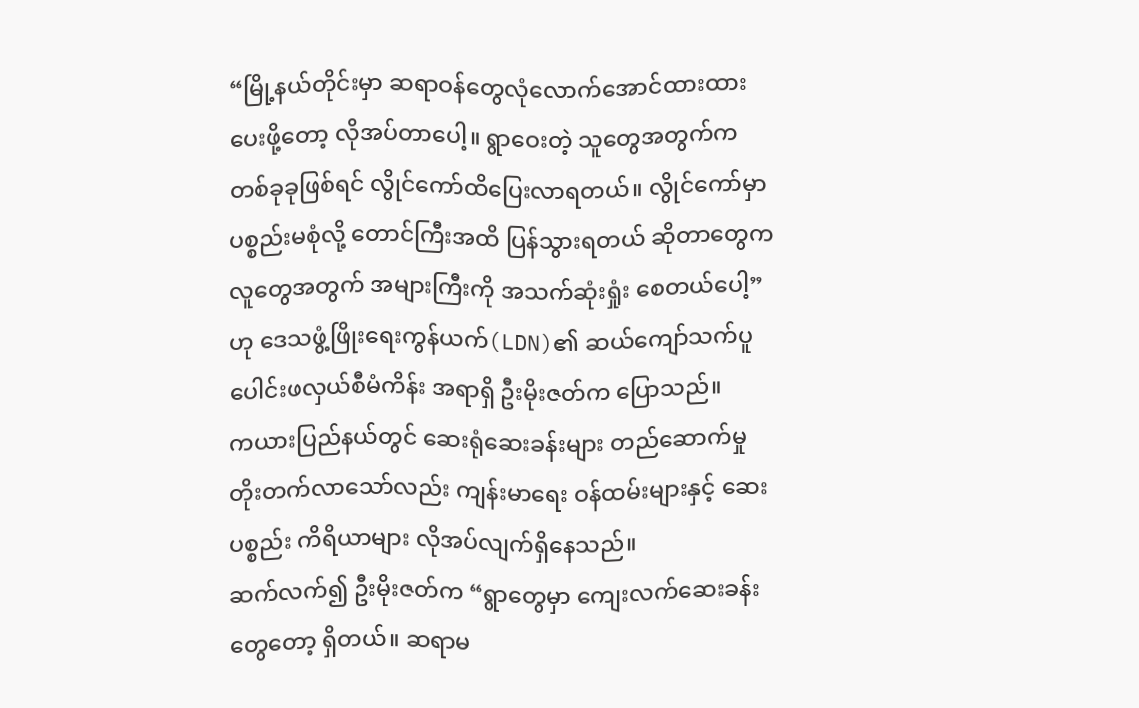“မြို့နယ်တိုင်းမှာ ဆရာဝန်တွေလုံလောက်အောင်ထားထားပေးဖို့တော့ လိုအပ်တာပေါ့။ ရွာဝေးတဲ့ သူတွေအတွက်က တစ်ခုခုဖြစ်ရင် လွိုင်ကော်ထိပြေးလာရတယ်။ လွိုင်ကော်မှာ ပစ္စည်းမစုံလို့ တောင်ကြီးအထိ ပြန်သွားရတယ် ဆိုတာတွေက လူတွေအတွက် အများကြီးကို အသက်ဆုံးရှုံး စေတယ်ပေါ့” ဟု ဒေသဖွံ့ဖြိုးရေးကွန်ယက်(LDN)၏ ဆယ်ကျော်သက်ပူပေါင်းဖလှယ်စီမံကိန်း အရာရှိ ဦးမိုးဇတ်က ပြောသည်။
ကယားပြည်နယ်တွင် ဆေးရုံဆေးခန်းများ တည်ဆောက်မှု တိုးတက်လာသော်လည်း ကျန်းမာရေး ဝန်ထမ်းများနှင့် ဆေးပစ္စည်း ကိရိယာများ လိုအပ်လျက်ရှိနေသည်။
ဆက်လက်၍ ဦးမိုးဇတ်က “ရွာတွေမှာ ကျေးလက်ဆေးခန်းတွေတော့ ရှိတယ်။ ဆရာမ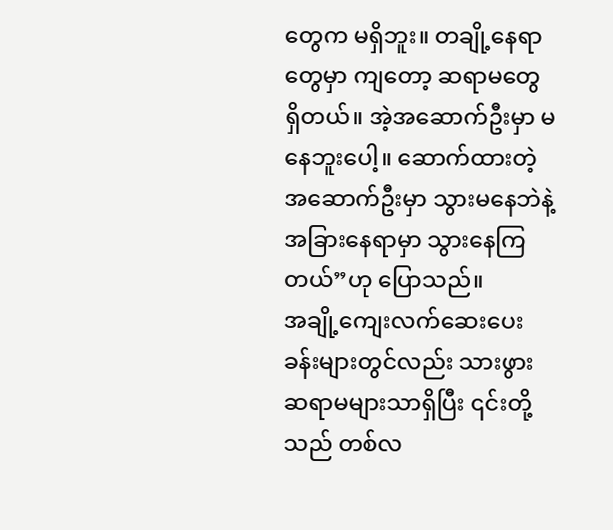တွေက မရှိဘူး။ တချို့နေရာတွေမှာ ကျတော့ ဆရာမတွေ ရှိတယ်။ အဲ့အဆောက်ဦးမှာ မနေဘူးပေါ့။ ဆောက်ထားတဲ့ အဆောက်ဦးမှာ သွားမနေဘဲနဲ့ အခြားနေရာမှာ သွားနေကြတယ်”ဟု ပြောသည်။
အချို့ကျေးလက်ဆေးပေးခန်းများတွင်လည်း သားဖွားဆရာမများသာရှိပြီး ၎င်းတို့သည် တစ်လ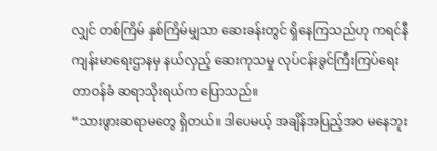လျှင် တစ်ကြိမ် နှစ်ကြိမ်မျှသာ ဆေးခန်းတွင် ရှိနေကြသည်ဟု ကရင်နီကျန်းမာရေးဌာနမှ နယ်လှည့် ဆေးကုသမှု လုပ်ငန်းခွင်ကြီးကြပ်ရေးတာဝန်ခံ ဆရာသိုးရယ်က ပြောသည်။
“သားဖွားဆရာမတွေ ရှိတယ်။ ဒါပေမယ့် အချိန်အပြည့်အဝ မနေဘူး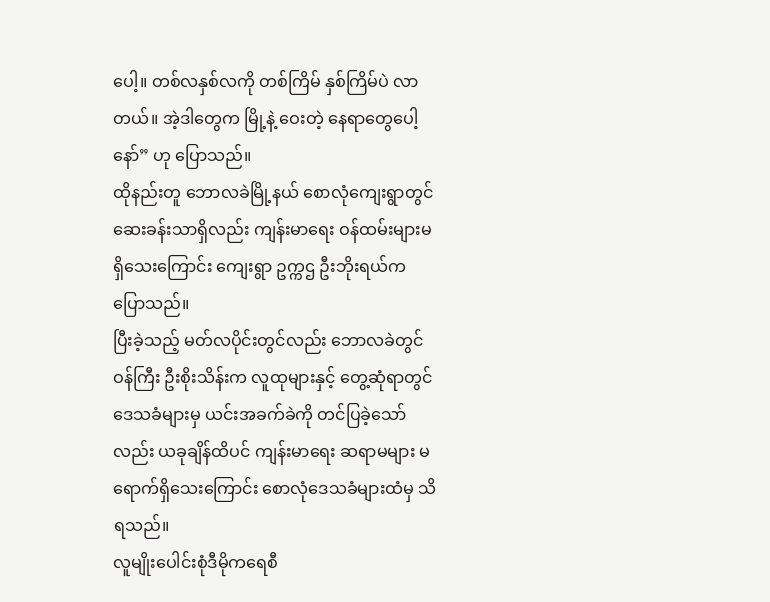ပေါ့။ တစ်လနှစ်လကို တစ်ကြိမ် နှစ်ကြိမ်ပဲ လာတယ်။ အဲ့ဒါတွေက မြို့နဲ့ ဝေးတဲ့ နေရာတွေပေါ့နော်” ဟု ပြောသည်။
ထိုနည်းတူ ဘောလခဲမြို့နယ် စောလုံကျေးရွာတွင် ဆေးခန်းသာရှိလည်း ကျန်းမာရေး ဝန်ထမ်းများမရှိသေးကြောင်း ကျေးရွာ ဥက္ကဌ ဦးဘိုးရယ်က ပြောသည်။
ပြီးခဲ့သည့် မတ်လပိုင်းတွင်လည်း ဘောလခဲတွင် ဝန်ကြီး ဦးစိုးသိန်းက လူထုများနှင့် တွေ့ဆုံရာတွင် ဒေသခံများမှ ယင်းအခက်ခဲကို တင်ပြခဲ့သော်လည်း ယခုချိန်ထိပင် ကျန်းမာရေး ဆရာမများ မရောက်ရှိသေးကြောင်း စောလုံဒေသခံများထံမှ သိရသည်။
လူမျိုးပေါင်းစုံဒီမိုကရေစီ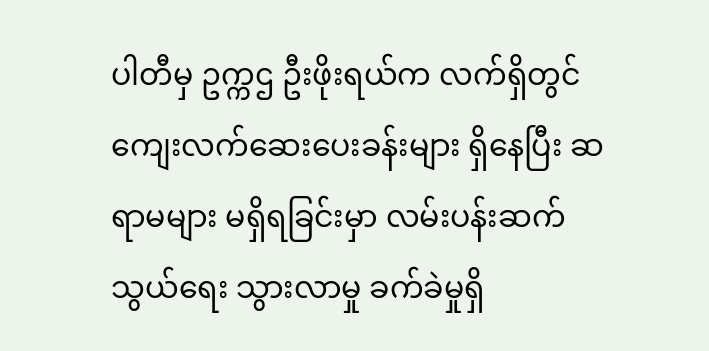ပါတီမှ ဥက္ကဌ ဦးဖိုးရယ်က လက်ရှိတွင် ကျေးလက်ဆေးပေးခန်းများ ရှိနေပြီး ဆရာမများ မရှိရခြင်းမှာ လမ်းပန်းဆက်သွယ်ရေး သွားလာမှု ခက်ခဲမှုရှိ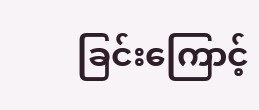ခြင်းကြောင့်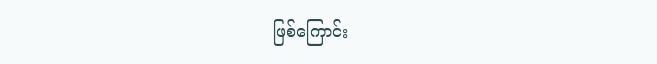ဖြစ်ကြောင်း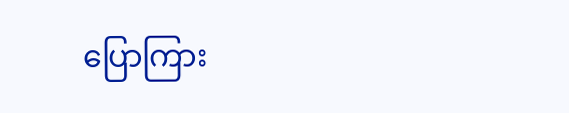ပြောကြား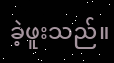ခဲ့ဖူးသည်။